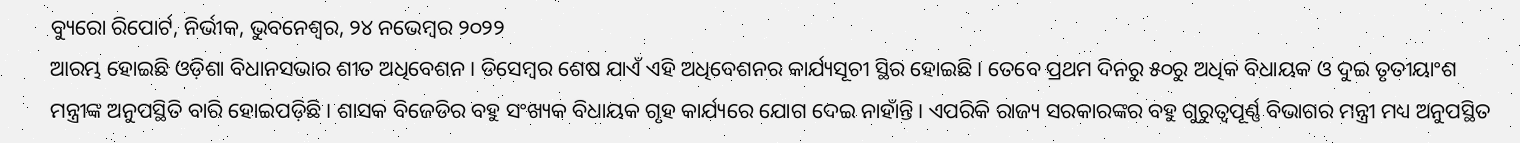ବ୍ୟୁରୋ ରିପୋର୍ଟ, ନିର୍ଭୀକ, ଭୁବନେଶ୍ୱର, ୨୪ ନଭେମ୍ବର ୨୦୨୨
ଆରମ୍ଭ ହୋଇଛି ଓଡ଼ିଶା ବିଧାନସଭାର ଶୀତ ଅଧିବେଶନ। ଡିସେମ୍ବର ଶେଷ ଯାଏଁ ଏହି ଅଧିବେଶନର କାର୍ଯ୍ୟସୂଚୀ ସ୍ଥିର ହୋଇଛି। ତେବେ ପ୍ରଥମ ଦିନରୁ ୫୦ରୁ ଅଧିକ ବିଧାୟକ ଓ ଦୁଇ ତୃତୀୟାଂଶ ମନ୍ତ୍ରୀଙ୍କ ଅନୁପସ୍ଥିତି ବାରି ହୋଇପଡ଼ିଛି। ଶାସକ ବିଜେଡିର ବହୁ ସଂଖ୍ୟକ ବିଧାୟକ ଗୃହ କାର୍ଯ୍ୟରେ ଯୋଗ ଦେଇ ନାହାଁନ୍ତି। ଏପରିକି ରାଜ୍ୟ ସରକାରଙ୍କର ବହୁ ଗୁରୁତ୍ୱପୂର୍ଣ୍ଣ ବିଭାଗର ମନ୍ତ୍ରୀ ମଧ୍ୟ ଅନୁପସ୍ଥିତ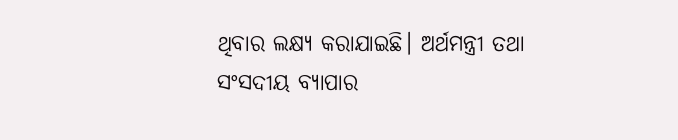ଥିବାର ଲକ୍ଷ୍ୟ କରାଯାଇଛି। ଅର୍ଥମନ୍ତ୍ରୀ ତଥା ସଂସଦୀୟ ବ୍ୟାପାର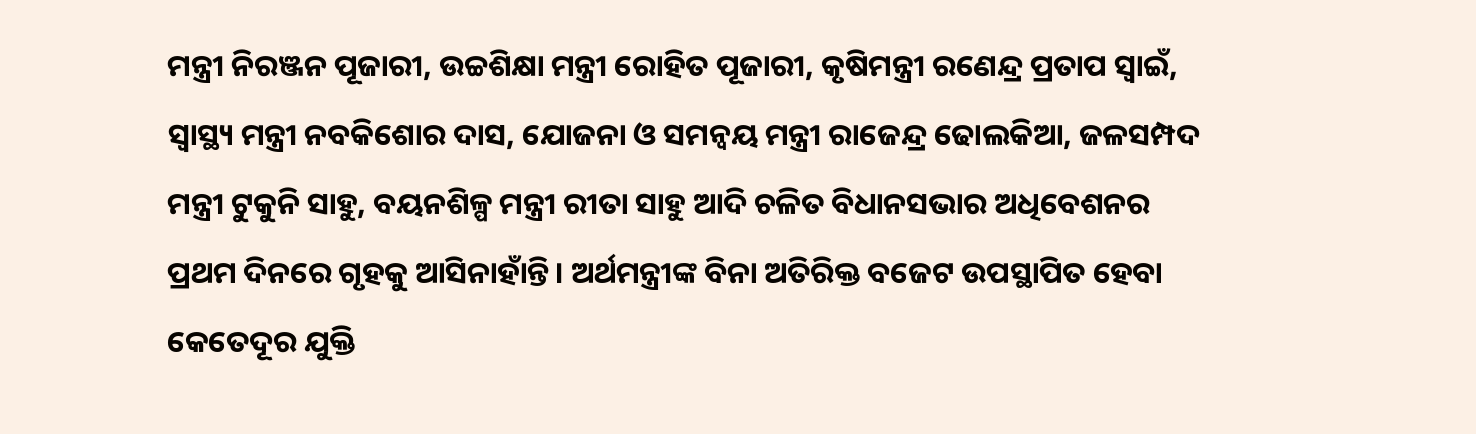ମନ୍ତ୍ରୀ ନିରଞ୍ଜନ ପୂଜାରୀ, ଉଚ୍ଚଶିକ୍ଷା ମନ୍ତ୍ରୀ ରୋହିତ ପୂଜାରୀ, କୃଷିମନ୍ତ୍ରୀ ରଣେନ୍ଦ୍ର ପ୍ରତାପ ସ୍ୱାଇଁ, ସ୍ବାସ୍ଥ୍ୟ ମନ୍ତ୍ରୀ ନବକିଶୋର ଦାସ, ଯୋଜନା ଓ ସମନ୍ୱୟ ମନ୍ତ୍ରୀ ରାଜେନ୍ଦ୍ର ଢୋଲକିଆ, ଜଳସମ୍ପଦ ମନ୍ତ୍ରୀ ଟୁକୁନି ସାହୁ, ବୟନଶିଳ୍ପ ମନ୍ତ୍ରୀ ରୀତା ସାହୁ ଆଦି ଚଳିତ ବିଧାନସଭାର ଅଧିବେଶନର ପ୍ରଥମ ଦିନରେ ଗୃହକୁ ଆସିନାହାଁନ୍ତି। ଅର୍ଥମନ୍ତ୍ରୀଙ୍କ ବିନା ଅତିରିକ୍ତ ବଜେଟ ଉପସ୍ଥାପିତ ହେବା କେତେଦୂର ଯୁକ୍ତି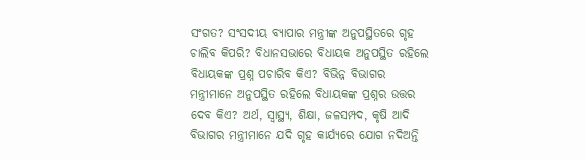ସଂଗତ? ସଂସଦୀୟ ବ୍ୟାପାର ମନ୍ତ୍ରୀଙ୍କ ଅନୁପସ୍ଥିତରେ ଗୃହ ଚାଲିବ କିପରି? ବିଧାନସଭାରେ ବିଧାୟକ ଅନୁପସ୍ଥିତ ରହିଲେ ବିଧାୟକଙ୍କ ପ୍ରଶ୍ନ ପଚାରିବ କିଏ? ବିଭିନ୍ନ ବିଭାଗର ମନ୍ତ୍ରୀମାନେ ଅନୁପସ୍ଥିତ ରହିଲେ ବିଧାୟକଙ୍କ ପ୍ରଶ୍ନର ଉତ୍ତର ଦେବ କିଏ? ଅର୍ଥ, ସ୍ୱାସ୍ଥ୍ୟ, ଶିକ୍ଷା, ଜଳସମ୍ପଦ, କୃଷି ଆଦି ବିଭାଗର ମନ୍ତ୍ରୀମାନେ ଯଦି ଗୃହ କାର୍ଯ୍ୟରେ ଯୋଗ ନଦିଅନ୍ତି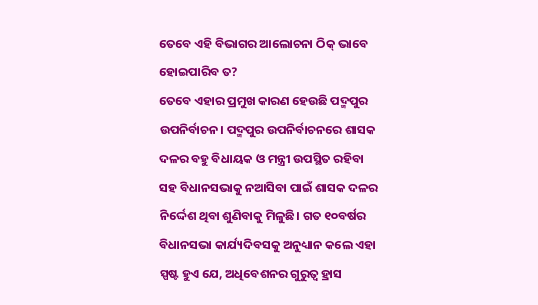ତେବେ ଏହି ବିଭାଗର ଆଲୋଚନା ଠିକ୍ ଭାବେ ହୋଇପାରିବ ତ?
ତେବେ ଏହାର ପ୍ରମୁଖ କାରଣ ହେଉଛି ପଦ୍ମପୁର ଉପନିର୍ବାଚନ। ପଦ୍ମପୁର ଉପନିର୍ବାଚନରେ ଶାସକ ଦଳର ବହୁ ବିଧାୟକ ଓ ମନ୍ତ୍ରୀ ଉପସ୍ଥିତ ରହିବା ସହ ବିଧାନସଭାକୁ ନଆସିବା ପାଇଁ ଶାସକ ଦଳର ନିର୍ଦ୍ଦେଶ ଥିବା ଶୁଣିବାକୁ ମିଳୁଛି। ଗତ ୧୦ବର୍ଷର ବିଧାନସଭା କାର୍ଯ୍ୟଦିବସକୁ ଅନୁଧ୍ୟାନ କଲେ ଏହା ସ୍ପଷ୍ଟ ହୁଏ ଯେ, ଅଧିବେଶନର ଗୁରୁତ୍ୱ ହ୍ରାସ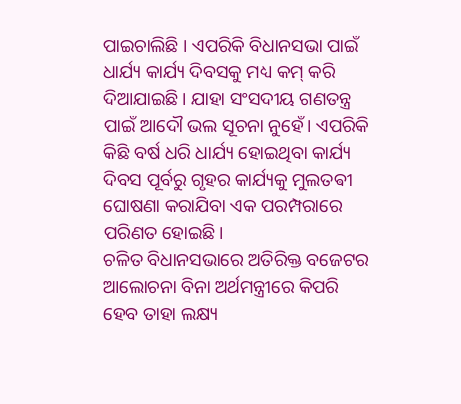ପାଇଚାଲିଛି । ଏପରିକି ବିଧାନସଭା ପାଇଁ ଧାର୍ଯ୍ୟ କାର୍ଯ୍ୟ ଦିବସକୁ ମଧ୍ୟ କମ୍ କରି ଦିଆଯାଇଛି। ଯାହା ସଂସଦୀୟ ଗଣତନ୍ତ୍ର ପାଇଁ ଆଦୌ ଭଲ ସୂଚନା ନୁହେଁ। ଏପରିକି କିଛି ବର୍ଷ ଧରି ଧାର୍ଯ୍ୟ ହୋଇଥିବା କାର୍ଯ୍ୟ ଦିବସ ପୂର୍ବରୁ ଗୃହର କାର୍ଯ୍ୟକୁ ମୁଲତଵୀ ଘୋଷଣା କରାଯିବା ଏକ ପରମ୍ପରାରେ ପରିଣତ ହୋଇଛି।
ଚଳିତ ବିଧାନସଭାରେ ଅତିରିକ୍ତ ବଜେଟର ଆଲୋଚନା ବିନା ଅର୍ଥମନ୍ତ୍ରୀରେ କିପରି ହେବ ତାହା ଲକ୍ଷ୍ୟ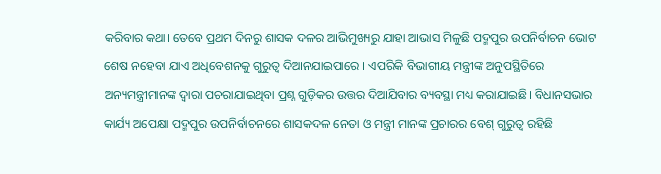କରିବାର କଥା। ତେବେ ପ୍ରଥମ ଦିନରୁ ଶାସକ ଦଳର ଆଭିମୁଖ୍ୟରୁ ଯାହା ଆଭାସ ମିଳୁଛି ପଦ୍ମପୁର ଉପନିର୍ବାଚନ ଭୋଟ ଶେଷ ନହେବା ଯାଏ ଅଧିବେଶନକୁ ଗୁରୁତ୍ୱ ଦିଆନଯାଇପାରେ । ଏପରିକି ବିଭାଗୀୟ ମନ୍ତ୍ରୀଙ୍କ ଅନୁପସ୍ଥିତିରେ ଅନ୍ୟମନ୍ତ୍ରୀମାନଙ୍କ ଦ୍ୱାରା ପଚରାଯାଇଥିବା ପ୍ରଶ୍ନ ଗୁଡ଼ିକର ଉତ୍ତର ଦିଆଯିବାର ବ୍ୟବସ୍ଥା ମଧ୍ୟ କରାଯାଇଛି। ବିଧାନସଭାର କାର୍ଯ୍ୟ ଅପେକ୍ଷା ପଦ୍ମପୁର ଉପନିର୍ବାଚନରେ ଶାସକଦଳ ନେତା ଓ ମନ୍ତ୍ରୀ ମାନଙ୍କ ପ୍ରଚାରର ବେଶ୍ ଗୁରୁତ୍ୱ ରହିଛି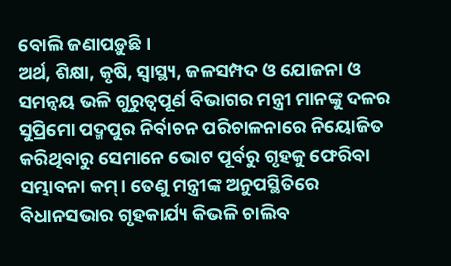ବୋଲି ଜଣାପଡ଼ୁଛି ।
ଅର୍ଥ, ଶିକ୍ଷା, କୃଷି, ସ୍ୱାସ୍ଥ୍ୟ, ଜଳସମ୍ପଦ ଓ ଯୋଜନା ଓ ସମନ୍ୱୟ ଭଳି ଗୁରୁତ୍ବପୂର୍ଣ ବିଭାଗର ମନ୍ତ୍ରୀ ମାନଙ୍କୁ ଦଳର ସୁପ୍ରିମୋ ପଦ୍ମପୁର ନିର୍ବାଚନ ପରିଚାଳନାରେ ନିୟୋଜିତ କରିଥିବାରୁ ସେମାନେ ଭୋଟ ପୂର୍ବରୁ ଗୃହକୁ ଫେରିବା ସମ୍ଭାବନା କମ୍। ତେଣୁ ମନ୍ତ୍ରୀଙ୍କ ଅନୁପସ୍ଥିତିରେ ବିଧାନସଭାର ଗୃହକାର୍ଯ୍ୟ କିଭଳି ଚାଲିବ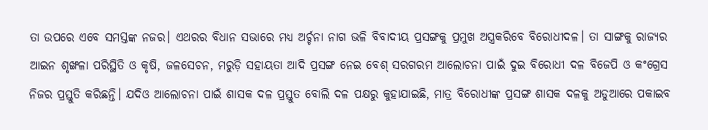ତା ଉପରେ ଏବେ ସମସ୍ତଙ୍କ ନଜର। ଏଥରର ବିଧାନ ସଭାରେ ମଧ୍ୟ ଅର୍ଚ୍ଚନା ନାଗ ଭଳି ବିବାଦୀୟ ପ୍ରସଙ୍ଗକୁ ପ୍ରମୁଖ ଅସ୍ତ୍ରକରିବେ ବିରୋଧୀଦଳ। ତା ସାଙ୍ଗକୁ ରାଜ୍ୟର ଆଇନ ଶୃଙ୍ଖଳା ପରିସ୍ଥିତି ଓ କୃଷି, ଜଳସେଚନ, ମରୁଡ଼ି ସହାୟତା ଆଦି ପ୍ରସଙ୍ଗ ନେଇ ବେଶ୍ ସରଗରମ ଆଲୋଚନା ପାଇଁ ଦୁଇ ବିରୋଧୀ ଦଳ ବିଜେପି ଓ କଂଗ୍ରେସ ନିଜର ପ୍ରସ୍ତୁତି କରିଛନ୍ତି। ଯଦିଓ ଆଲୋଚନା ପାଇଁ ଶାସକ ଦଳ ପ୍ରସ୍ତୁତ ବୋଲି ଦଳ ପକ୍ଷରୁ କୁହାଯାଇଛି, ମାତ୍ର ବିରୋଧୀଙ୍କ ପ୍ରସଙ୍ଗ ଶାସକ ଦଳକୁ ଅଡୁଆରେ ପକାଇବ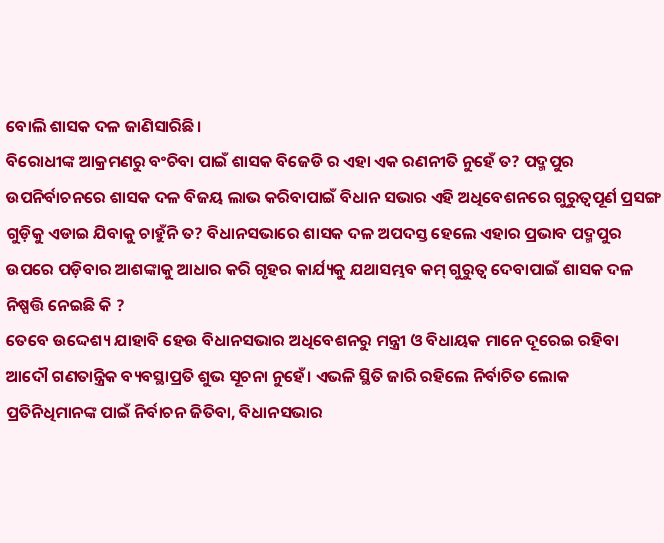ବୋଲି ଶାସକ ଦଳ ଜାଣିସାରିଛି।
ବିରୋଧୀଙ୍କ ଆକ୍ରମଣରୁ ବଂଚିବା ପାଇଁ ଶାସକ ବିଜେଡି ର ଏହା ଏକ ରଣନୀତି ନୁହେଁ ତ? ପଦ୍ମପୁର ଉପନିର୍ବାଚନରେ ଶାସକ ଦଳ ବିଜୟ ଲାଭ କରିବାପାଇଁ ବିଧାନ ସଭାର ଏହି ଅଧିବେଶନରେ ଗୁରୁତ୍ବପୂର୍ଣ ପ୍ରସଙ୍ଗ ଗୁଡ଼ିକୁ ଏଡାଇ ଯିବାକୁ ଚାହୁଁନି ତ? ବିଧାନସଭାରେ ଶାସକ ଦଳ ଅପଦସ୍ତ ହେଲେ ଏହାର ପ୍ରଭାବ ପଦ୍ମପୁର ଉପରେ ପଡ଼ିବାର ଆଶଙ୍କାକୁ ଆଧାର କରି ଗୃହର କାର୍ଯ୍ୟକୁ ଯଥାସମ୍ଭବ କମ୍ ଗୁରୁତ୍ୱ ଦେବାପାଇଁ ଶାସକ ଦଳ ନିଷ୍ପତ୍ତି ନେଇଛି କି ?
ତେବେ ଉଦ୍ଦେଶ୍ୟ ଯାହାବି ହେଉ ବିଧାନସଭାର ଅଧିବେଶନରୁ ମନ୍ତ୍ରୀ ଓ ବିଧାୟକ ମାନେ ଦୂରେଇ ରହିବା ଆଦୌ ଗଣତାନ୍ତ୍ରିକ ବ୍ୟବସ୍ଥାପ୍ରତି ଶୁଭ ସୂଚନା ନୁହେଁ। ଏଭଳି ସ୍ଥିତି ଜାରି ରହିଲେ ନିର୍ବାଚିତ ଲୋକ ପ୍ରତିନିଧିମାନଙ୍କ ପାଇଁ ନିର୍ବାଚନ ଜିତିବା, ବିଧାନସଭାର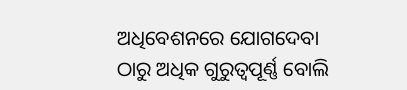ଅଧିବେଶନରେ ଯୋଗଦେବା ଠାରୁ ଅଧିକ ଗୁରୁତ୍ୱପୂର୍ଣ୍ଣ ବୋଲି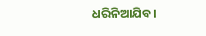ଧରିନିଆଯିବ।